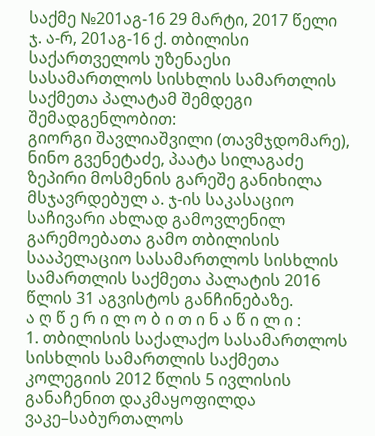საქმე №201აგ-16 29 მარტი, 2017 წელი
ჯ. ა-რ, 201აგ-16 ქ. თბილისი
საქართველოს უზენაესი სასამართლოს სისხლის სამართლის საქმეთა პალატამ შემდეგი შემადგენლობით:
გიორგი შავლიაშვილი (თავმჯდომარე),
ნინო გვენეტაძე, პაატა სილაგაძე
ზეპირი მოსმენის გარეშე განიხილა მსჯავრდებულ ა. ჯ-ის საკასაციო საჩივარი ახლად გამოვლენილ გარემოებათა გამო თბილისის სააპელაციო სასამართლოს სისხლის სამართლის საქმეთა პალატის 2016 წლის 31 აგვისტოს განჩინებაზე.
ა ღ წ ე რ ი ლ ო ბ ი თ ი ნ ა წ ი ლ ი :
1. თბილისის საქალაქო სასამართლოს სისხლის სამართლის საქმეთა კოლეგიის 2012 წლის 5 ივლისის განაჩენით დაკმაყოფილდა ვაკე–საბურთალოს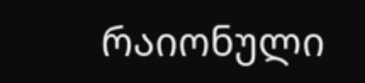რაიონული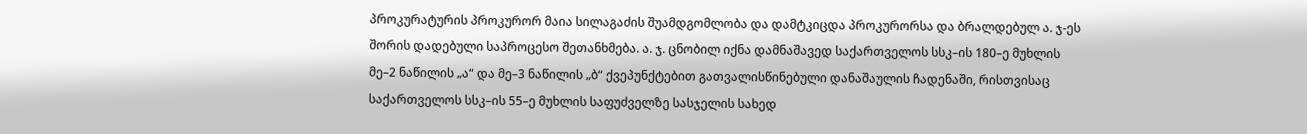პროკურატურის პროკურორ მაია სილაგაძის შუამდგომლობა და დამტკიცდა პროკურორსა და ბრალდებულ ა. ჯ-ეს შორის დადებული საპროცესო შეთანხმება. ა. ჯ. ცნობილ იქნა დამნაშავედ საქართველოს სსკ–ის 180–ე მუხლის მე–2 ნაწილის „ა“ და მე–3 ნაწილის „ბ“ ქვეპუნქტებით გათვალისწინებული დანაშაულის ჩადენაში, რისთვისაც საქართველოს სსკ–ის 55–ე მუხლის საფუძველზე სასჯელის სახედ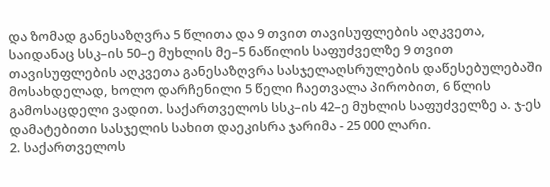და ზომად განესაზღვრა 5 წლითა და 9 თვით თავისუფლების აღკვეთა, საიდანაც სსკ–ის 50–ე მუხლის მე–5 ნაწილის საფუძველზე 9 თვით თავისუფლების აღკვეთა განესაზღვრა სასჯელაღსრულების დაწესებულებაში მოსახდელად, ხოლო დარჩენილი 5 წელი ჩაეთვალა პირობით, 6 წლის გამოსაცდელი ვადით. საქართველოს სსკ–ის 42–ე მუხლის საფუძველზე ა. ჯ-ეს დამატებითი სასჯელის სახით დაეკისრა ჯარიმა - 25 000 ლარი.
2. საქართველოს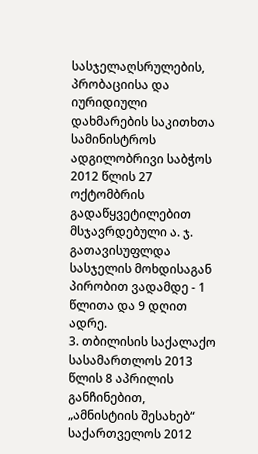სასჯელაღსრულების, პრობაციისა და იურიდიული დახმარების საკითხთა სამინისტროს ადგილობრივი საბჭოს 2012 წლის 27 ოქტომბრის გადაწყვეტილებით მსჯავრდებული ა. ჯ. გათავისუფლდა სასჯელის მოხდისაგან პირობით ვადამდე - 1 წლითა და 9 დღით ადრე.
3. თბილისის საქალაქო სასამართლოს 2013 წლის 8 აპრილის განჩინებით, „ამნისტიის შესახებ“ საქართველოს 2012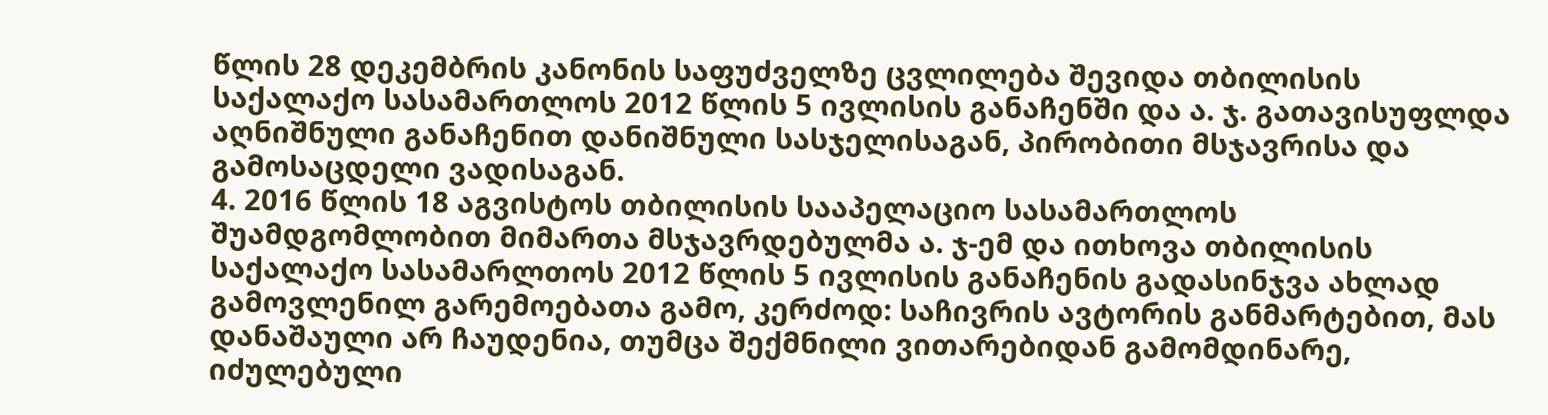წლის 28 დეკემბრის კანონის საფუძველზე ცვლილება შევიდა თბილისის საქალაქო სასამართლოს 2012 წლის 5 ივლისის განაჩენში და ა. ჯ. გათავისუფლდა აღნიშნული განაჩენით დანიშნული სასჯელისაგან, პირობითი მსჯავრისა და გამოსაცდელი ვადისაგან.
4. 2016 წლის 18 აგვისტოს თბილისის სააპელაციო სასამართლოს შუამდგომლობით მიმართა მსჯავრდებულმა ა. ჯ-ემ და ითხოვა თბილისის საქალაქო სასამარლთოს 2012 წლის 5 ივლისის განაჩენის გადასინჯვა ახლად გამოვლენილ გარემოებათა გამო, კერძოდ: საჩივრის ავტორის განმარტებით, მას დანაშაული არ ჩაუდენია, თუმცა შექმნილი ვითარებიდან გამომდინარე, იძულებული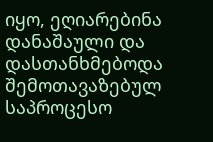იყო, ეღიარებინა დანაშაული და დასთანხმებოდა შემოთავაზებულ საპროცესო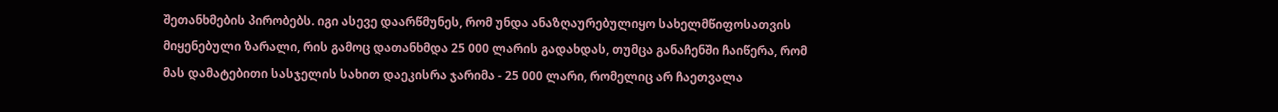შეთანხმების პირობებს. იგი ასევე დაარწმუნეს, რომ უნდა ანაზღაურებულიყო სახელმწიფოსათვის მიყენებული ზარალი, რის გამოც დათანხმდა 25 000 ლარის გადახდას, თუმცა განაჩენში ჩაიწერა, რომ მას დამატებითი სასჯელის სახით დაეკისრა ჯარიმა - 25 000 ლარი, რომელიც არ ჩაეთვალა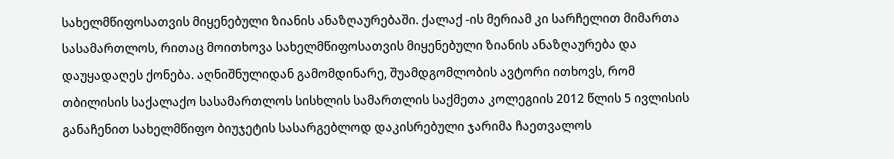სახელმწიფოსათვის მიყენებული ზიანის ანაზღაურებაში. ქალაქ -ის მერიამ კი სარჩელით მიმართა სასამართლოს, რითაც მოითხოვა სახელმწიფოსათვის მიყენებული ზიანის ანაზღაურება და დაუყადაღეს ქონება. აღნიშნულიდან გამომდინარე, შუამდგომლობის ავტორი ითხოვს, რომ თბილისის საქალაქო სასამართლოს სისხლის სამართლის საქმეთა კოლეგიის 2012 წლის 5 ივლისის განაჩენით სახელმწიფო ბიუჯეტის სასარგებლოდ დაკისრებული ჯარიმა ჩაეთვალოს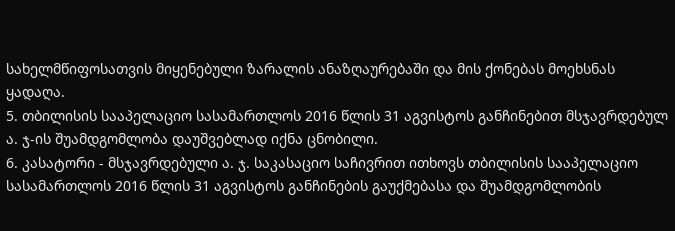სახელმწიფოსათვის მიყენებული ზარალის ანაზღაურებაში და მის ქონებას მოეხსნას ყადაღა.
5. თბილისის სააპელაციო სასამართლოს 2016 წლის 31 აგვისტოს განჩინებით მსჯავრდებულ ა. ჯ-ის შუამდგომლობა დაუშვებლად იქნა ცნობილი.
6. კასატორი - მსჯავრდებული ა. ჯ. საკასაციო საჩივრით ითხოვს თბილისის სააპელაციო სასამართლოს 2016 წლის 31 აგვისტოს განჩინების გაუქმებასა და შუამდგომლობის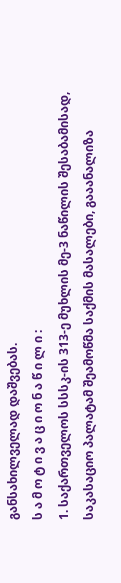განსახილველად დაშვებას.
ს ა მ ო ტ ი ვ ა ც ი ო ნ ა წ ი ლ ი :
1. საქართველოს სსსკ-ის 313-ე მუხლის მე-3 ნაწილის შესაბამისად, საკასაციო პალატამ შეამოწმა საქმის მასალები, გააანალიზა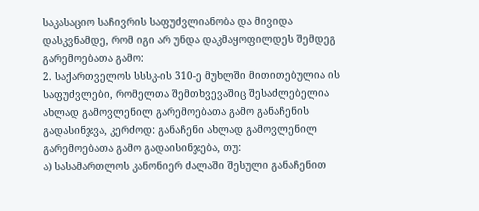საკასაციო საჩივრის საფუძვლიანობა და მივიდა დასკვნამდე, რომ იგი არ უნდა დაკმაყოფილდეს შემდეგ გარემოებათა გამო:
2. საქართველოს სსსკ-ის 310-ე მუხლში მითითებულია ის საფუძვლები, რომელთა შემთხვევაშიც შესაძლებელია ახლად გამოვლენილ გარემოებათა გამო განაჩენის გადასინჯვა, კერძოდ: განაჩენი ახლად გამოვლენილ გარემოებათა გამო გადაისინჯება, თუ:
ა) სასამართლოს კანონიერ ძალაში შესული განაჩენით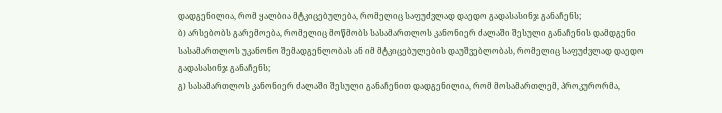დადგენილია, რომ ყალბია მტკიცებულება, რომელიც საფუძვლად დაედო გადასასინჯ განაჩენს;
ბ) არსებობს გარემოება, რომელიც მოწმობს სასამართლოს კანონიერ ძალაში შესული განაჩენის დამდგენი სასამართლოს უკანონო შემადგენლობას ან იმ მტკიცებულების დაუშვებლობას, რომელიც საფუძვლად დაედო გადასასინჯ განაჩენს;
გ) სასამართლოს კანონიერ ძალაში შესული განაჩენით დადგენილია, რომ მოსამართლემ, პროკურორმა,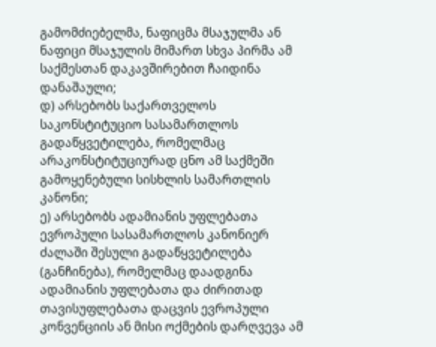გამომძიებელმა, ნაფიცმა მსაჯულმა ან ნაფიცი მსაჯულის მიმართ სხვა პირმა ამ საქმესთან დაკავშირებით ჩაიდინა დანაშაული;
დ) არსებობს საქართველოს საკონსტიტუციო სასამართლოს გადაწყვეტილება, რომელმაც არაკონსტიტუციურად ცნო ამ საქმეში გამოყენებული სისხლის სამართლის კანონი;
ე) არსებობს ადამიანის უფლებათა ევროპული სასამართლოს კანონიერ ძალაში შესული გადაწყვეტილება (განჩინება), რომელმაც დაადგინა ადამიანის უფლებათა და ძირითად თავისუფლებათა დაცვის ევროპული კონვენციის ან მისი ოქმების დარღვევა ამ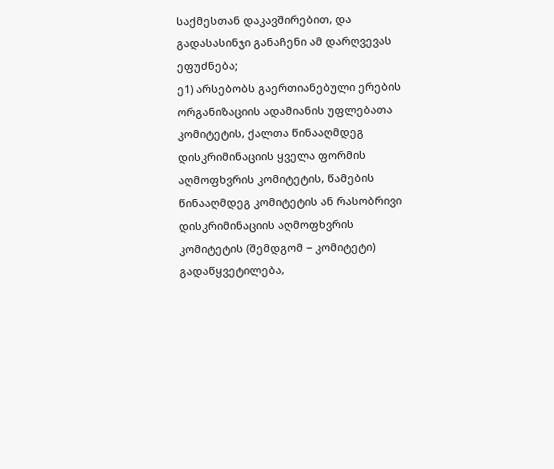საქმესთან დაკავშირებით, და გადასასინჯი განაჩენი ამ დარღვევას ეფუძნება;
ე1) არსებობს გაერთიანებული ერების ორგანიზაციის ადამიანის უფლებათა კომიტეტის, ქალთა წინააღმდეგ დისკრიმინაციის ყველა ფორმის აღმოფხვრის კომიტეტის, წამების წინააღმდეგ კომიტეტის ან რასობრივი დისკრიმინაციის აღმოფხვრის კომიტეტის (შემდგომ − კომიტეტი) გადაწყვეტილება,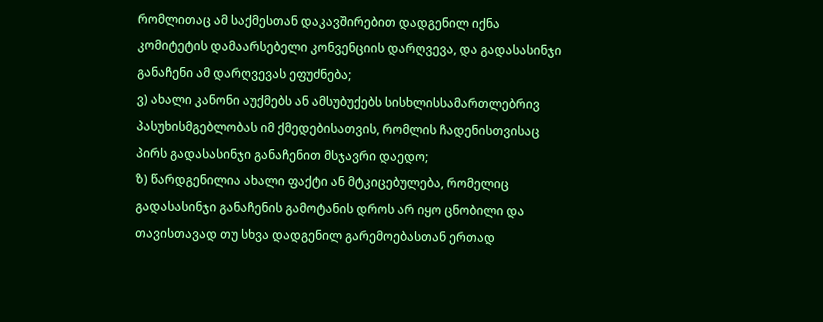რომლითაც ამ საქმესთან დაკავშირებით დადგენილ იქნა კომიტეტის დამაარსებელი კონვენციის დარღვევა, და გადასასინჯი განაჩენი ამ დარღვევას ეფუძნება;
ვ) ახალი კანონი აუქმებს ან ამსუბუქებს სისხლისსამართლებრივ პასუხისმგებლობას იმ ქმედებისათვის, რომლის ჩადენისთვისაც პირს გადასასინჯი განაჩენით მსჯავრი დაედო;
ზ) წარდგენილია ახალი ფაქტი ან მტკიცებულება, რომელიც გადასასინჯი განაჩენის გამოტანის დროს არ იყო ცნობილი და თავისთავად თუ სხვა დადგენილ გარემოებასთან ერთად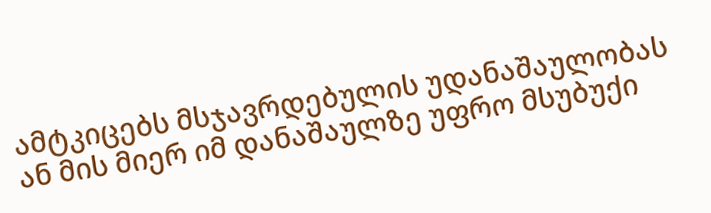ამტკიცებს მსჯავრდებულის უდანაშაულობას ან მის მიერ იმ დანაშაულზე უფრო მსუბუქი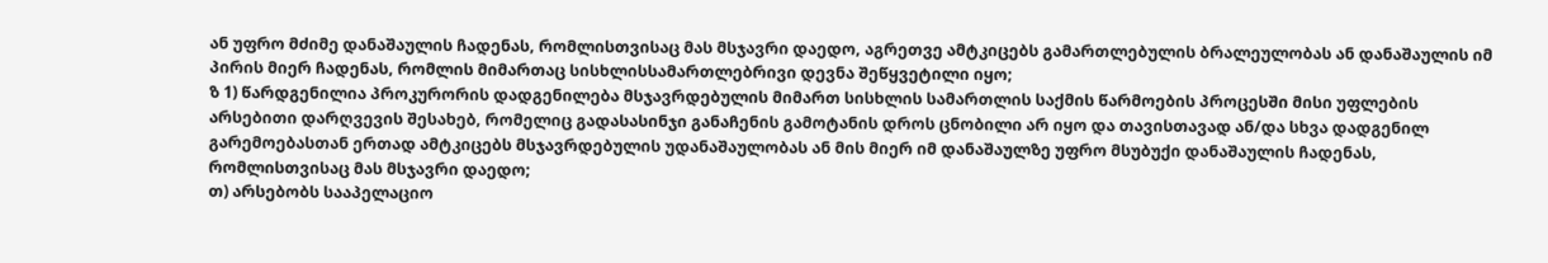ან უფრო მძიმე დანაშაულის ჩადენას, რომლისთვისაც მას მსჯავრი დაედო, აგრეთვე ამტკიცებს გამართლებულის ბრალეულობას ან დანაშაულის იმ პირის მიერ ჩადენას, რომლის მიმართაც სისხლისსამართლებრივი დევნა შეწყვეტილი იყო;
ზ 1) წარდგენილია პროკურორის დადგენილება მსჯავრდებულის მიმართ სისხლის სამართლის საქმის წარმოების პროცესში მისი უფლების არსებითი დარღვევის შესახებ, რომელიც გადასასინჯი განაჩენის გამოტანის დროს ცნობილი არ იყო და თავისთავად ან/და სხვა დადგენილ გარემოებასთან ერთად ამტკიცებს მსჯავრდებულის უდანაშაულობას ან მის მიერ იმ დანაშაულზე უფრო მსუბუქი დანაშაულის ჩადენას, რომლისთვისაც მას მსჯავრი დაედო;
თ) არსებობს სააპელაციო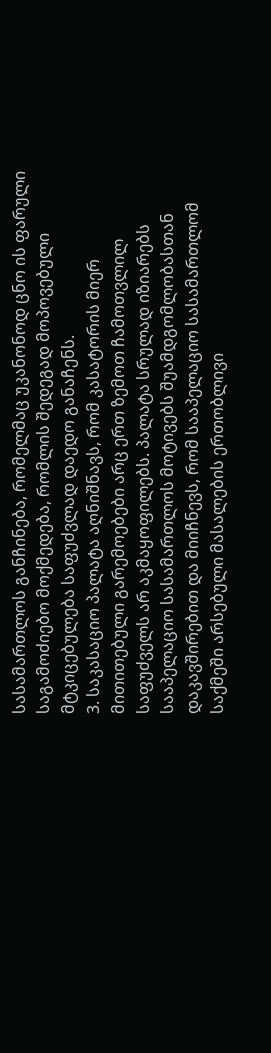სასამართლოს განჩინება, რომელმაც უკანონოდ ცნო ის ფარული საგამოძიებო მოქმედება, რომლის შედეგად მოპოვებული მტკიცებულება საფუძვლად დაედო განაჩენს.
3. საკასაციო პალატა აღნიშნავს, რომ კასატორის მიერ მითითებული გარემოებები არც ერთ ზემოთ ჩამოთვლილ საფუძველს არ აკმაყოფილებს. პალატა სრულად იზიარებს სააპელაციო სასამართლოს მოტივებს შუამდგომლობასთან დაკავშირებით და მიიჩნევს, რომ სააპელაციო სასამართლომ საქმეში არსებული მასალების ერთობლივი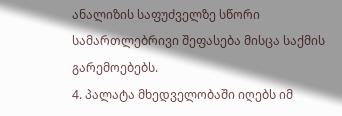ანალიზის საფუძველზე სწორი სამართლებრივი შეფასება მისცა საქმის გარემოებებს.
4. პალატა მხედველობაში იღებს იმ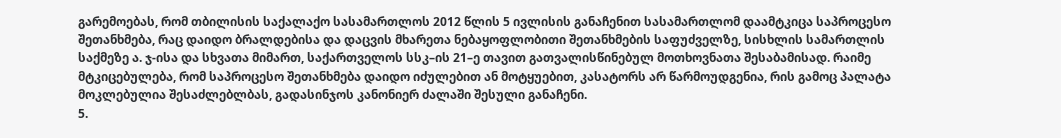გარემოებას, რომ თბილისის საქალაქო სასამართლოს 2012 წლის 5 ივლისის განაჩენით სასამართლომ დაამტკიცა საპროცესო შეთანხმება, რაც დაიდო ბრალდებისა და დაცვის მხარეთა ნებაყოფლობითი შეთანხმების საფუძველზე, სისხლის სამართლის საქმეზე ა. ჯ-ისა და სხვათა მიმართ, საქართველოს სსკ–ის 21–ე თავით გათვალისწინებულ მოთხოვნათა შესაბამისად. რაიმე მტკიცებულება, რომ საპროცესო შეთანხმება დაიდო იძულებით ან მოტყუებით, კასატორს არ წარმოუდგენია, რის გამოც პალატა მოკლებულია შესაძლებლბას, გადასინჯოს კანონიერ ძალაში შესული განაჩენი.
5.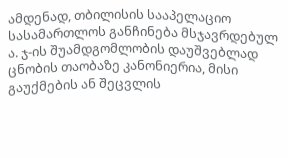ამდენად, თბილისის სააპელაციო სასამართლოს განჩინება მსჯავრდებულ ა. ჯ-ის შუამდგომლობის დაუშვებლად ცნობის თაობაზე კანონიერია, მისი გაუქმების ან შეცვლის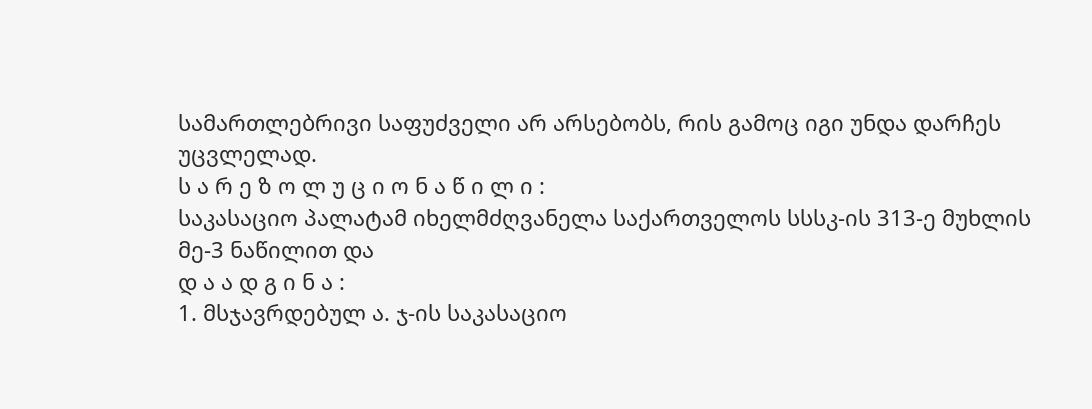სამართლებრივი საფუძველი არ არსებობს, რის გამოც იგი უნდა დარჩეს უცვლელად.
ს ა რ ე ზ ო ლ უ ც ი ო ნ ა წ ი ლ ი :
საკასაციო პალატამ იხელმძღვანელა საქართველოს სსსკ-ის 313-ე მუხლის მე-3 ნაწილით და
დ ა ა დ გ ი ნ ა :
1. მსჯავრდებულ ა. ჯ-ის საკასაციო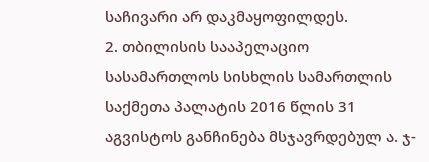საჩივარი არ დაკმაყოფილდეს.
2. თბილისის სააპელაციო სასამართლოს სისხლის სამართლის საქმეთა პალატის 2016 წლის 31 აგვისტოს განჩინება მსჯავრდებულ ა. ჯ-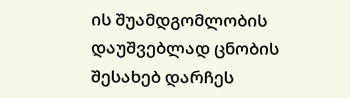ის შუამდგომლობის დაუშვებლად ცნობის შესახებ დარჩეს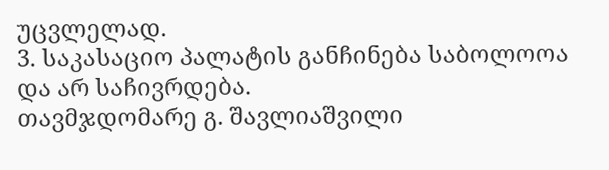უცვლელად.
3. საკასაციო პალატის განჩინება საბოლოოა და არ საჩივრდება.
თავმჯდომარე გ. შავლიაშვილი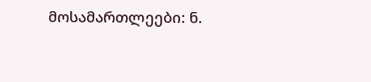მოსამართლეები: ნ.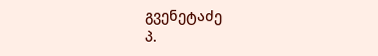გვენეტაძე
პ.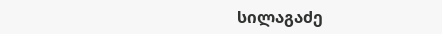სილაგაძე